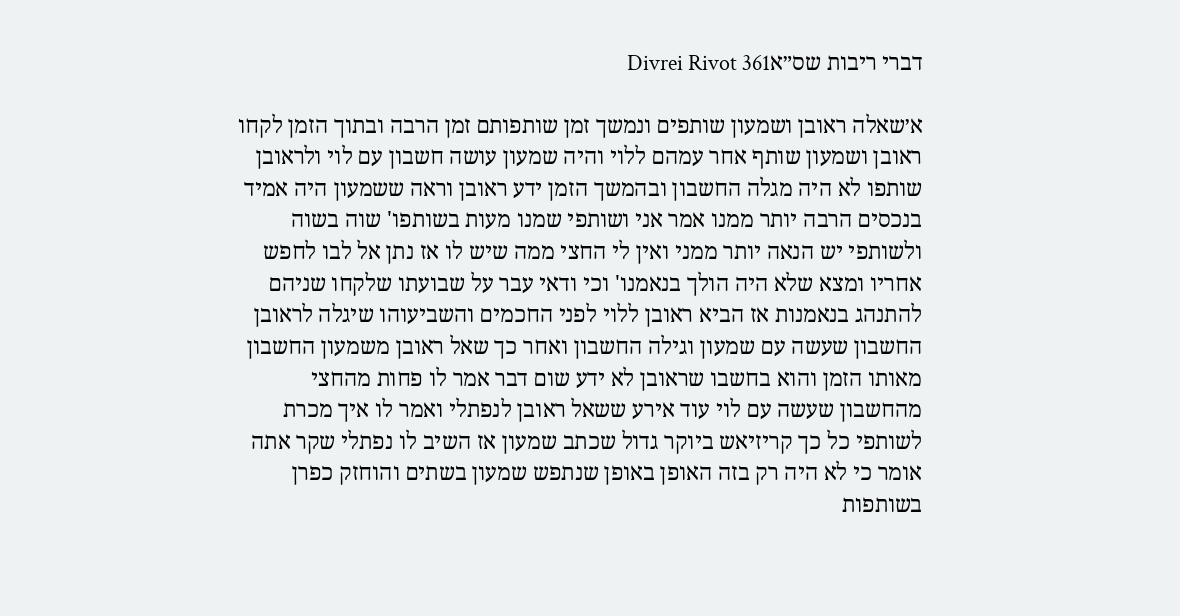דברי ריבות שס״אDivrei Rivot 361

א׳שאלה ראובן ושמעון שותפים ונמשך זמן שותפותם זמן הרבה ובתוך הזמן לקחו ראובן ושמעון שותף אחר עמהם ללוי והיה שמעון עושה חשבון עם לוי ולראובן שותפו לא היה מגלה החשבון ובהמשך הזמן ידע ראובן וראה ששמעון היה אמיד בנכסים הרבה יותר ממנו אמר אני ושותפי שמנו מעות בשותפו' שוה בשוה ולשותפי יש הנאה יותר ממני ואין לי החצי ממה שיש לו אז נתן אל לבו לחפש אחריו ומצא שלא היה הולך בנאמנו' וכי ודאי עבר על שבועתו שלקחו שניהם להתנהג בנאמנות אז הביא ראובן ללוי לפני החכמים והשביעוהו שיגלה לראובן החשבון שעשה עם שמעון וגילה החשבון ואחר כך שאל ראובן משמעון החשבון מאותו הזמן והוא בחשבו שראובן לא ידע שום דבר אמר לו פחות מהחצי מהחשבון שעשה עם לוי עוד אירע ששאל ראובן לנפתלי ואמר לו איך מכרת לשותפי כל כך קריזיאש ביוקר גדול שכתב שמעון אז השיב לו נפתלי שקר אתה אומר כי לא היה רק בזה האופן באופן שנתפש שמעון בשתים והוחזק כפרן בשותפות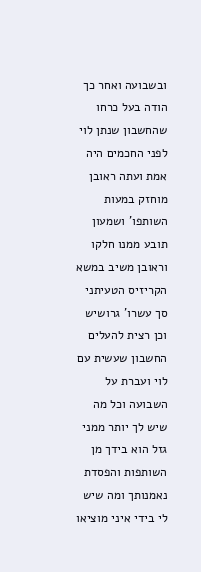ובשבועה ואחר כך הודה בעל כרחו שהחשבון שנתן לוי לפני החכמים היה אמת ועתה ראובן מוחזק במעות השותפו' ושמעון תובע ממנו חלקו וראובן משיב במשא הקריזיס הטעיתני סך עשרו' גרושיש וכן רצית להעלים החשבון שעשית עם לוי ועברת על השבועה וכל מה שיש לך יותר ממני גזל הוא בידך מן השותפות והפסדת נאמנותך ומה שיש לי בידי איני מוציאו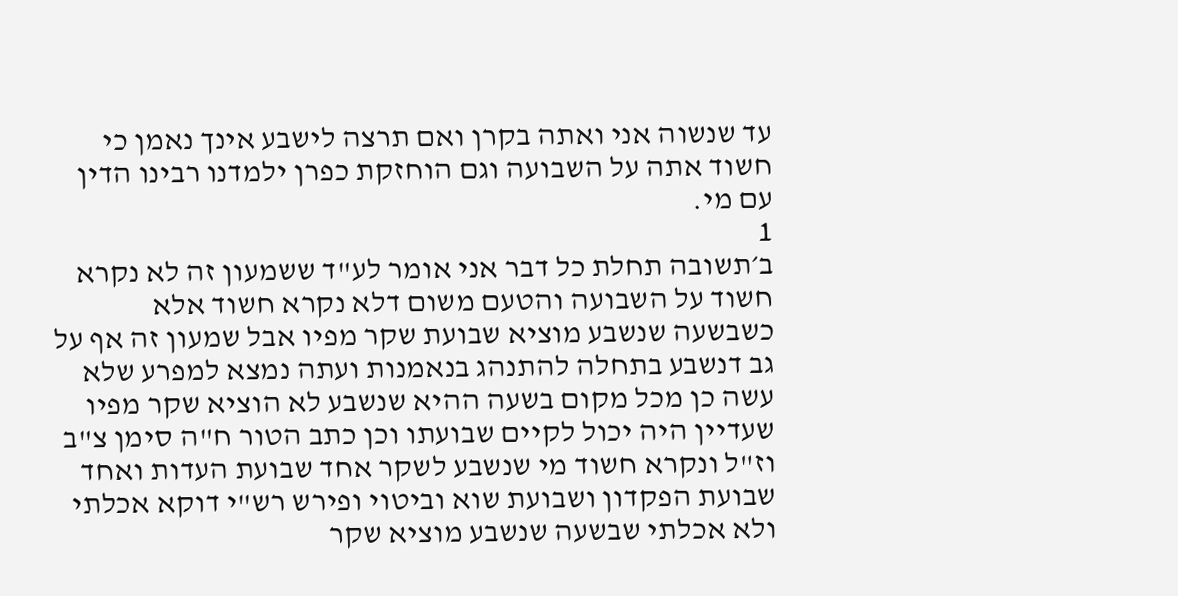עד שנשוה אני ואתה בקרן ואם תרצה לישבע אינך נאמן כי חשוד אתה על השבועה וגם הוחזקת כפרן ילמדנו רבינו הדין עם מי.
1
ב׳תשובה תחלת כל דבר אני אומר לע"ד ששמעון זה לא נקרא חשוד על השבועה והטעם משום דלא נקרא חשוד אלא כשבשעה שנשבע מוציא שבועת שקר מפיו אבל שמעון זה אף על גב דנשבע בתחלה להתנהג בנאמנות ועתה נמצא למפרע שלא עשה כן מכל מקום בשעה ההיא שנשבע לא הוציא שקר מפיו שעדיין היה יכול לקיים שבועתו וכן כתב הטור ח"ה סימן צ"ב וז"ל ונקרא חשוד מי שנשבע לשקר אחד שבועת העדות ואחד שבועת הפקדון ושבועת שוא וביטוי ופירש רש"י דוקא אכלתי ולא אכלתי שבשעה שנשבע מוציא שקר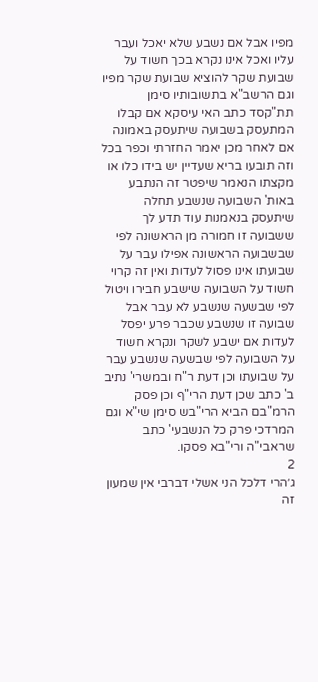מפיו אבל אם נשבע שלא יאכל ועבר עליו ואכל אינו נקרא בכך חשוד על שבועת שקר להוציא שבועת שקר מפיו וגם הרשב"א בתשובותיו סימן תת"קסד כתב האי עיסקא אם קבלו המתעסק בשבועה שיתעסק באמונה אם לאחר מכן יאמר החזרתי וכפר בכל וזה תובעו בריא שעדיין יש בידו כלו או מקצתו הנאמר שיפטר זה הנתבע באות' השבועה שנשבע תחלה שיתעסק בנאמנות עוד תדע לך ששבועה זו חמורה מן הראשונה לפי שבשבועה הראשונה אפילו עבר על שבועתו אינו פסול לעדות ואין זה קרוי חשוד על השבועה שישבע חבירו ויטול לפי שבשעה שנשבע לא עבר אבל שבועה זו שנשבע שכבר פרע יפסל לעדות אם ישבע לשקר ונקרא חשוד על השבועה לפי שבשעה שנשבע עבר על שבועתו וכן דעת ר"ח ובמשרי' נתיב ב' כתב שכן דעת הרי"ף וכן פסק הרמ"בם הביא הרי"בש סימן שי"א וגם המרדכי פרק כל הנשבעי' כתב שראבי"ה ורי"בא פסקו.
2
ג׳הרי דלכל הני אשלי דברבי אין שמעון זה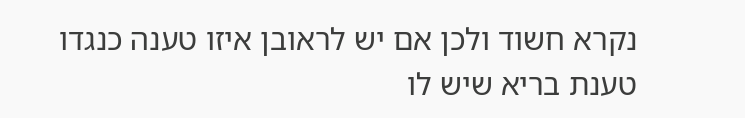נקרא חשוד ולכן אם יש לראובן איזו טענה כנגדו טענת בריא שיש לו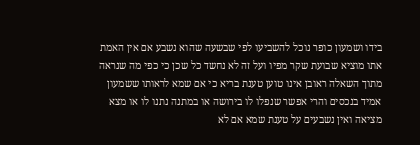בידו ושמעון כופר נוכל להשביעו לפי שבשעה שהוא נשבע אם אין האמת אתו מוציא שבועת שקר מפיו ועל זה לא נחשד כל שכן כי כפי מה שנראה מתוך השאלה ראובן אינו טוען טענת בריא כי אם שמא לראותו ששמעון אמיד בנכסים והרי אפשר שנפלו לו בירושה או במתנה נתנו לו או מצא מציאה ואין נשבעים על טענת שמא אם לא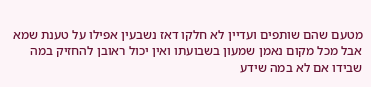מטעם שהם שותפים ועדיין לא חלקו דאז נשבעין אפילו על טענת שמא אבל מכל מקום נאמן שמעון בשבועתו ואין יכול ראובן להחזיק במה שבידו אם לא במה שידע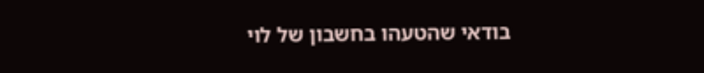בודאי שהטעהו בחשבון של לוי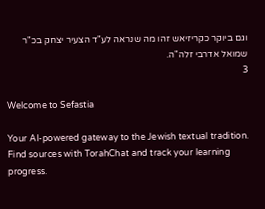וגם ביוקר כקריזיאש זהו מה שנראה לע"ד הצעיר יצחק בכ"ר שמואל אדרבי זלה"ה.
3

Welcome to Sefastia

Your AI-powered gateway to the Jewish textual tradition. Find sources with TorahChat and track your learning progress.